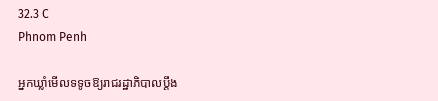32.3 C
Phnom Penh

អ្នកឃ្លាំមើលទទូចឱ្យរាជរដ្ឋាភិបាលប្តឹង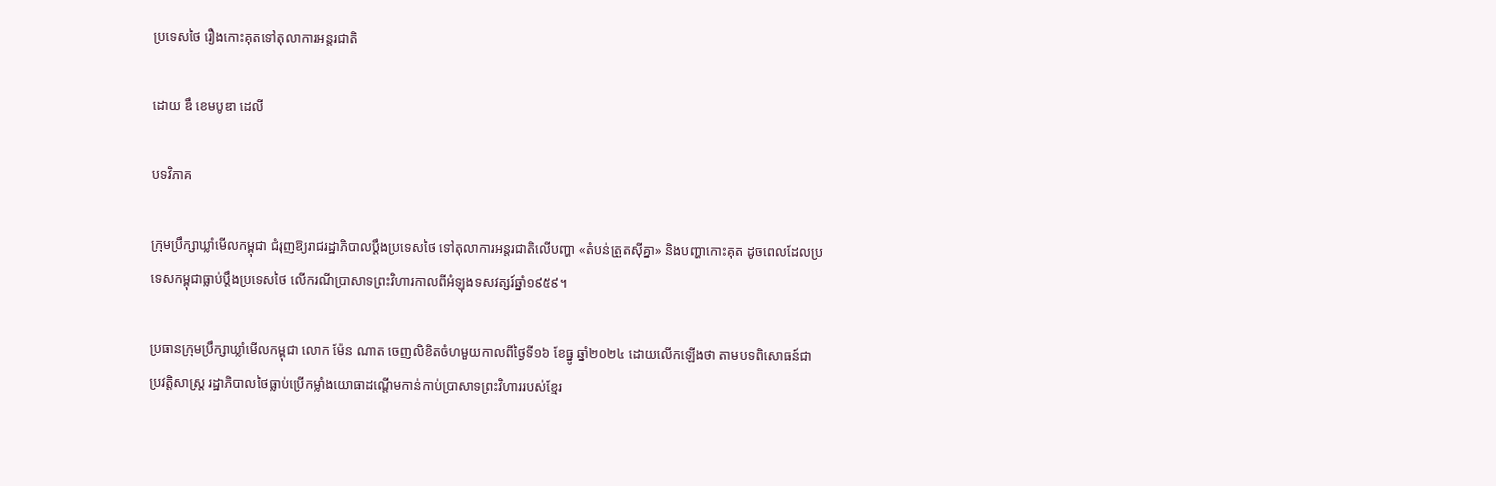ប្រទេសថៃ រឿងកោះគុតទៅតុលាការអន្តរជាតិ

ដោយ ឌឹ ខេមបូឌា ដេលី

បទវិភាគ

ក្រុមប្រឹក្សាឃ្លាំមើលកម្ពុជា ជំរុញឱ្យរាជរដ្ឋាភិបាលប្តឹងប្រទេសថៃ ទៅតុលាការអន្តរជាតិលើបញ្ហា «តំបន់ត្រួតស៊ីគ្នា» និងបញ្ហាកោះគុត ដូចពេលដែលប្រទេសកម្ពុជាធ្លាប់ប្តឹងប្រទេសថៃ លើករណីប្រាសាទព្រះវិហារកាលពីអំឡុងទសវត្សរ៍ឆ្នាំ១៩៥៩។

ប្រធានក្រុមប្រឹក្សាឃ្លាំមើលកម្ពុជា លោក ម៉ែន ណាត ចេញលិខិតចំហមួយកាលពីថ្ងៃទី១៦ ខែធ្នូ ឆ្នាំ២០២៤ ដោយលើកឡើងថា តាមបទពិសោធន៍ជាប្រវត្តិសាស្ត្រ រដ្ឋាភិបាលថៃធ្លាប់ប្រើកម្លាំងយោធាដណ្តើមកាន់កាប់ប្រាសាទព្រះវិហាររបស់ខ្មែរ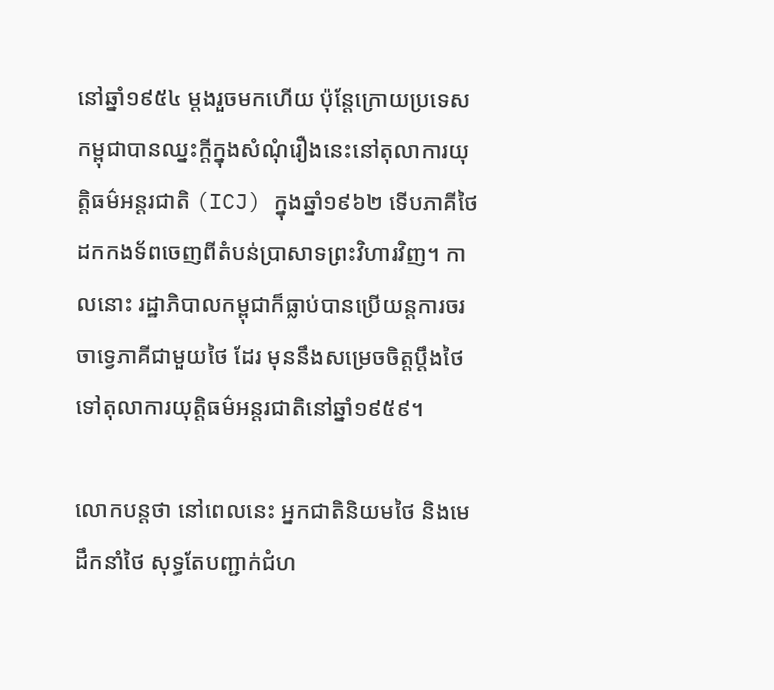នៅឆ្នាំ១៩៥៤ ម្តងរួចមកហើយ ប៉ុន្តែក្រោយប្រទេសកម្ពុជាបានឈ្នះក្តីក្នុងសំណុំរឿងនេះនៅតុលាការយុត្តិធម៌អន្តរជាតិ (ICJ) ក្នុងឆ្នាំ១៩៦២ ទើបភាគីថៃ ដកកងទ័ពចេញពីតំបន់ប្រាសាទព្រះវិហារវិញ។ កាលនោះ រដ្ឋាភិបាលកម្ពុជាក៏ធ្លាប់បានប្រើយន្តការចរចាទ្វេភាគីជាមួយថៃ ដែរ មុននឹងសម្រេចចិត្តប្តឹងថៃ ទៅតុលាការយុត្តិធម៌អន្តរជាតិនៅឆ្នាំ១៩៥៩។

លោកបន្តថា នៅពេលនេះ អ្នកជាតិនិយមថៃ និងមេដឹកនាំថៃ សុទ្ធតែបញ្ជាក់ជំហ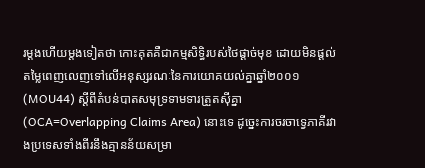រម្តងហើយម្តងទៀតថា កោះគុតគឺជាកម្មសិទ្ធិរបស់ថៃផ្ដាច់មុខ ដោយមិនផ្តល់តម្លៃពេញលេញទៅលើអនុស្សរណៈនៃការយោគយល់គ្នាឆ្នាំ២០០១ (MOU44) ស្ដីពីតំបន់បាតសមុទ្រទាមទារត្រួតស៊ីគ្នា (OCA=Overlapping Claims Area) នោះទេ ដូច្នេះការចរចាទ្វេភាគីរវាងប្រទេសទាំងពីរនឹងគ្មានន័យសម្រា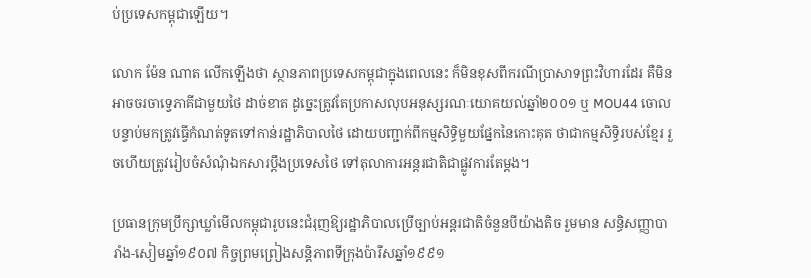ប់ប្រទេសកម្ពុជាឡើយ។

លោក ម៉ែន ណាត លើកឡើងថា ស្ថានភាពប្រទេសកម្ពុជាក្នុងពេលនេះ ក៏មិនខុសពីករណីប្រាសាទព្រះវិហារដែរ គឺមិនអាចចរចាទ្វេភាគីជាមួយថៃ ដាច់ខាត ដូច្នេះត្រូវតែប្រកាសលុបអនុស្សរណៈយោគយល់ឆ្នាំ២០០១ ឬ MOU44 ចោល បន្ទាប់មកត្រូវធ្វើកំណត់ទូតទៅកាន់រដ្ឋាភិបាលថៃ ដោយបញ្ជាក់ពីកម្មសិទ្ធិមួយផ្នែកនៃកោះគុត ថាជាកម្មសិទ្ធិរបស់ខ្មែរ រួចហើយត្រូវរៀបចំសំណុំឯកសារប្តឹងប្រទេសថៃ ទៅតុលាការអន្តរជាតិជាផ្លូវការតែម្តង។

ប្រធានក្រុមប្រឹក្សាឃ្លាំមើលកម្ពុជារូបនេះជំរុញឱ្យរដ្ឋាភិបាលប្រើច្បាប់អន្តរជាតិចំនួនបីយ៉ាងតិច រួមមាន សន្ធិសញ្ញាបារាំង-សៀមឆ្នាំ១៩០៧ កិច្ចព្រមព្រៀងសន្តិភាពទីក្រុងប៉ារីសឆ្នាំ១៩៩១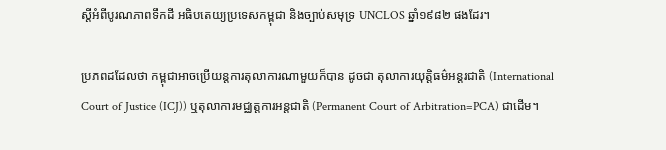ស្តីអំពីបូរណភាពទឹកដី អធិបតេយ្យប្រទេសកម្ពុជា និងច្បាប់សមុទ្រ UNCLOS ឆ្នាំ១៩៨២ ផងដែរ។

ប្រភពដដែលថា កម្ពុជាអាចប្រើយន្តការតុលាការណាមួយក៏បាន ដូចជា តុលាការយុត្តិធម៌អន្តរជាតិ (International Court of Justice (ICJ)) ឬតុលាការមជ្ឈត្តការអន្តជាតិ (Permanent Court of Arbitration=PCA) ជាដើម។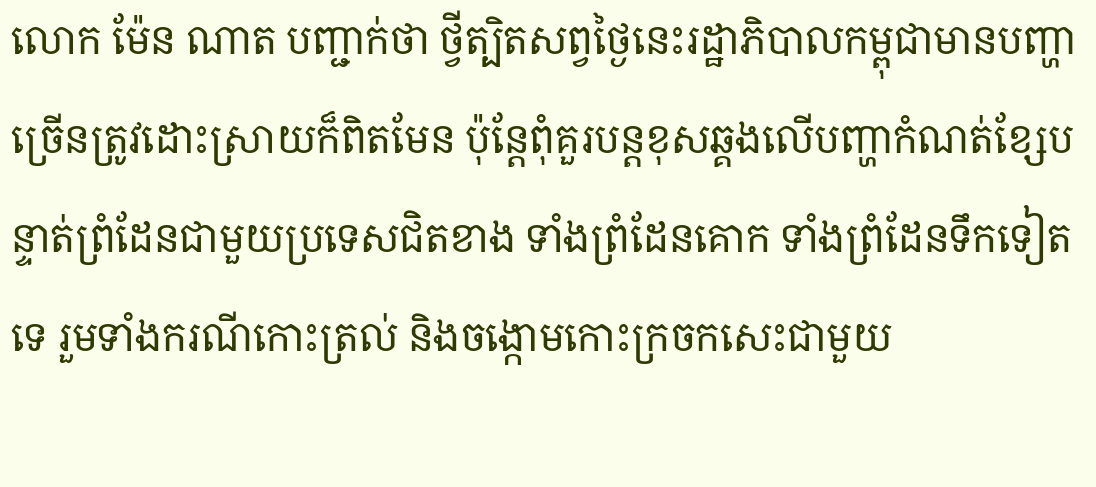លោក ម៉ែន ណាត បញ្ជាក់ថា ថ្វីត្បិតសព្វថ្ងៃនេះរដ្ឋាភិបាលកម្ពុជាមានបញ្ហាច្រើនត្រូវដោះស្រាយក៏ពិតមែន ប៉ុន្តែពុំគួរបន្តខុសឆ្គងលើបញ្ហាកំណត់ខ្សែបន្ទាត់ព្រំដែនជាមួយប្រទេសជិតខាង ទាំងព្រំដែនគោក ទាំងព្រំដែនទឹកទៀតទេ រួមទាំងករណីកោះត្រល់ និងចង្កោមកោះក្រចកសេះជាមួយ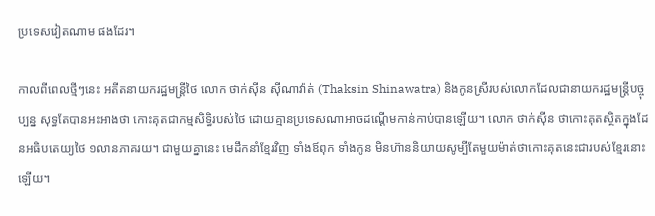ប្រទេសវៀតណាម ផងដែរ។

កាលពីពេលថ្មីៗនេះ អតីតនាយករដ្ឋមន្ត្រីថៃ លោក ថាក់ស៊ីន ស៊ីណាវ៉ាត់ (Thaksin Shinawatra) និងកូនស្រីរបស់លោកដែលជានាយករដ្ឋមន្ត្រីបច្ចុប្បន្ន សុទ្ធតែបានអះអាងថា កោះគុតជាកម្មសិទ្ធិរបស់ថៃ ដោយគ្មានប្រទេសណាអាចដណ្ដើមកាន់កាប់បានឡើយ។ លោក ថាក់ស៊ីន ថាកោះគុតស្ថិតក្នុងដែនអធិបតេយ្យថៃ ១លានភាគរយ។ ជាមួយគ្នានេះ មេដឹកនាំខ្មែរវិញ ទាំងឪពុក ទាំងកូន មិនហ៊ាននិយាយសូម្បីតែមួយម៉ាត់ថាកោះគុតនេះជារបស់ខ្មែរនោះឡើយ។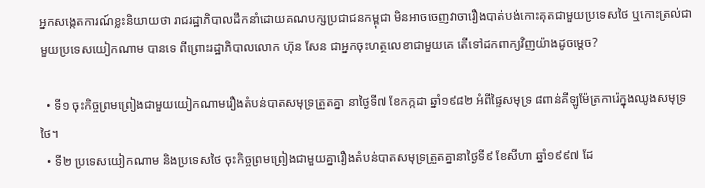អ្នកសង្កេតការណ៍ខ្លះនិយាយថា រាជរដ្ឋាភិបាលដឹកនាំដោយគណបក្សប្រជាជនកម្ពុជា មិនអាចចេញវាចារឿងបាត់បង់កោះគុតជាមួយប្រទេសថៃ ឬកោះត្រល់ជាមួយប្រទេសយៀកណាម បានទេ ពីព្រោះរដ្ឋាភិបាលលោក ហ៊ុន សែន ជាអ្នកចុះហត្ថលេខាជាមួយគេ តើទៅដកពាក្យវិញយ៉ាងដូចម្តេច?

  • ទី១ ចុះកិច្ចព្រមព្រៀងជាមួយយៀកណាមរឿងតំបន់បាតសមុទ្រត្រួតគ្នា នាថ្ងៃទី៧ ខែកក្កដា ឆ្នាំ១៩៨២ អំពីផ្ទៃសមុទ្រ ៨ពាន់គីឡូម៉ែត្រការ៉េក្នុងឈូងសមុទ្រថៃ។
  • ទី២ ប្រទេសយៀកណាម និងប្រទេសថៃ ចុះកិច្ចព្រមព្រៀងជាមួយគ្នារឿងតំបន់បាតសមុទ្រត្រួតគ្នានាថ្ងៃទី៩ ខែសីហា ឆ្នាំ១៩៩៧ ដែ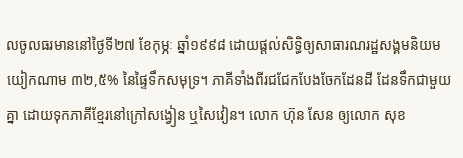លចូលធរមាននៅថ្ងៃទី២៧ ខែកុម្ភៈ ឆ្នាំ១៩៩៨ ដោយផ្តល់សិទ្ធិឲ្យសាធារណរដ្ឋសង្គមនិយមយៀកណាម ៣២,៥% នៃផ្ទៃទឹកសមុទ្រ។ ភាគីទាំងពីរជជែកបែងចែកដែនដី ដែនទឹកជាមួយគ្នា ដោយទុកភាគីខ្មែរនៅក្រៅសង្វៀន ឬសៃវៀន។ លោក ហ៊ុន សែន ឲ្យលោក សុខ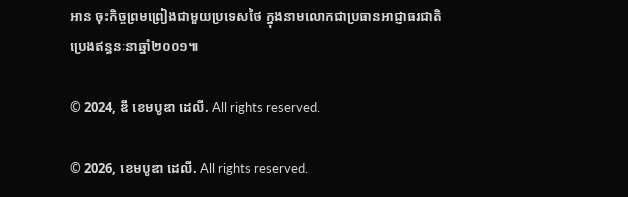អាន ចុះកិច្ចព្រមព្រៀងជាមួយប្រទេសថៃ ក្នុងនាមលោកជាប្រធានអាជ្ញាធរជាតិប្រេងឥន្ធនៈនាឆ្នាំ២០០១៕

© 2024, ឌឹ ខេមបូឌា ដេលី. All rights reserved.

© 2026, ខេមបូឌា ដេលី. All rights reserved.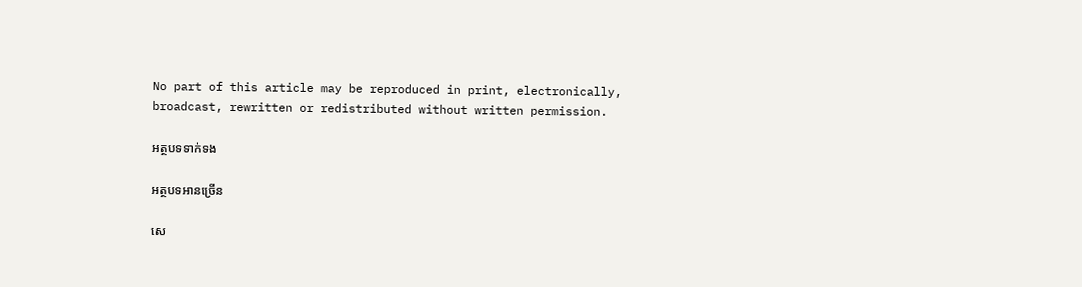No part of this article may be reproduced in print, electronically, broadcast, rewritten or redistributed without written permission.

អត្ថបទទាក់ទង

អត្ថបទអានច្រើន

សេ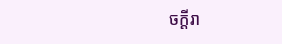ចក្ដីរា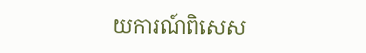យការណ៍ពិសេស